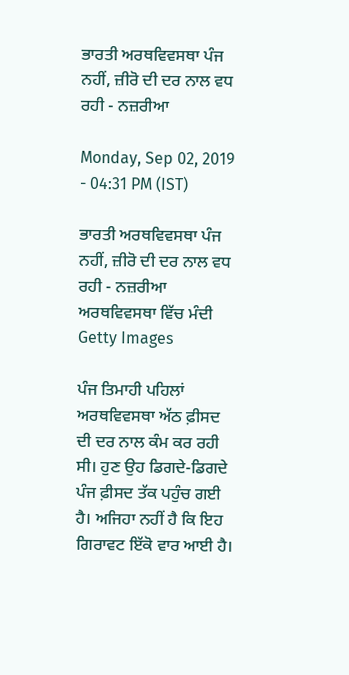ਭਾਰਤੀ ਅਰਥਵਿਵਸਥਾ ਪੰਜ ਨਹੀਂ, ਜ਼ੀਰੋ ਦੀ ਦਰ ਨਾਲ ਵਧ ਰਹੀ - ਨਜ਼ਰੀਆ

Monday, Sep 02, 2019 - 04:31 PM (IST)

ਭਾਰਤੀ ਅਰਥਵਿਵਸਥਾ ਪੰਜ ਨਹੀਂ, ਜ਼ੀਰੋ ਦੀ ਦਰ ਨਾਲ ਵਧ ਰਹੀ - ਨਜ਼ਰੀਆ
ਅਰਥਵਿਵਸਥਾ ਵਿੱਚ ਮੰਦੀ
Getty Images

ਪੰਜ ਤਿਮਾਹੀ ਪਹਿਲਾਂ ਅਰਥਵਿਵਸਥਾ ਅੱਠ ਫ਼ੀਸਦ ਦੀ ਦਰ ਨਾਲ ਕੰਮ ਕਰ ਰਹੀ ਸੀ। ਹੁਣ ਉਹ ਡਿਗਦੇ-ਡਿਗਦੇ ਪੰਜ ਫ਼ੀਸਦ ਤੱਕ ਪਹੁੰਚ ਗਈ ਹੈ। ਅਜਿਹਾ ਨਹੀਂ ਹੈ ਕਿ ਇਹ ਗਿਰਾਵਟ ਇੱਕੋ ਵਾਰ ਆਈ ਹੈ।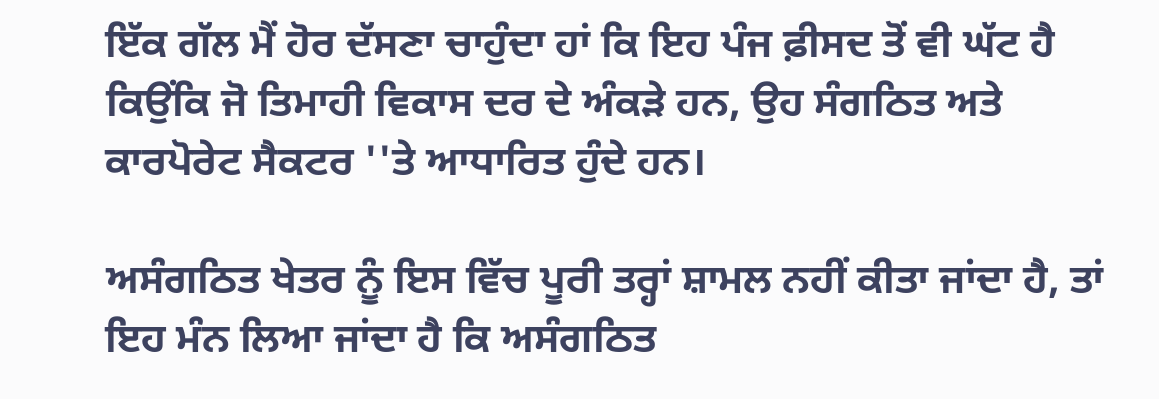ਇੱਕ ਗੱਲ ਮੈਂ ਹੋਰ ਦੱਸਣਾ ਚਾਹੁੰਦਾ ਹਾਂ ਕਿ ਇਹ ਪੰਜ ਫ਼ੀਸਦ ਤੋਂ ਵੀ ਘੱਟ ਹੈ ਕਿਉਂਕਿ ਜੋ ਤਿਮਾਹੀ ਵਿਕਾਸ ਦਰ ਦੇ ਅੰਕੜੇ ਹਨ, ਉਹ ਸੰਗਠਿਤ ਅਤੇ ਕਾਰਪੋਰੇਟ ਸੈਕਟਰ ''ਤੇ ਆਧਾਰਿਤ ਹੁੰਦੇ ਹਨ।

ਅਸੰਗਠਿਤ ਖੇਤਰ ਨੂੰ ਇਸ ਵਿੱਚ ਪੂਰੀ ਤਰ੍ਹਾਂ ਸ਼ਾਮਲ ਨਹੀਂ ਕੀਤਾ ਜਾਂਦਾ ਹੈ, ਤਾਂ ਇਹ ਮੰਨ ਲਿਆ ਜਾਂਦਾ ਹੈ ਕਿ ਅਸੰਗਠਿਤ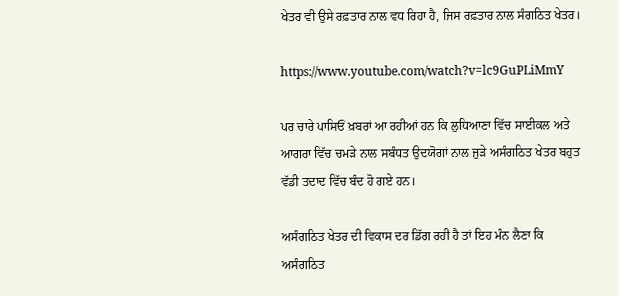ਖੇਤਰ ਵੀ ਉਸੇ ਰਫ਼ਤਾਰ ਨਾਲ ਵਧ ਰਿਹਾ ਹੈ, ਜਿਸ ਰਫ਼ਤਾਰ ਨਾਲ ਸੰਗਠਿਤ ਖੇਤਰ।

https://www.youtube.com/watch?v=lc9GuPLiMmY

ਪਰ ਚਾਰੇ ਪਾਸਿਓਂ ਖ਼ਬਰਾਂ ਆ ਰਹੀਆਂ ਹਨ ਕਿ ਲੁਧਿਆਣਾ ਵਿੱਚ ਸਾਈਕਲ ਅਤੇ ਆਗਰਾ ਵਿੱਚ ਚਮੜੇ ਨਾਲ ਸਬੰਧਤ ਉਦਯੋਗਾਂ ਨਾਲ ਜੁੜੇ ਅਸੰਗਠਿਤ ਖੇਤਰ ਬਹੁਤ ਵੱਡੀ ਤਦਾਦ ਵਿੱਚ ਬੰਦ ਹੋ ਗਏ ਹਨ।

ਅਸੰਗਠਿਤ ਖੇਤਰ ਦੀ ਵਿਕਾਸ ਦਰ ਡਿੱਗ ਰਹੀ ਹੈ ਤਾਂ ਇਹ ਮੰਨ ਲੈਣਾ ਕਿ ਅਸੰਗਠਿਤ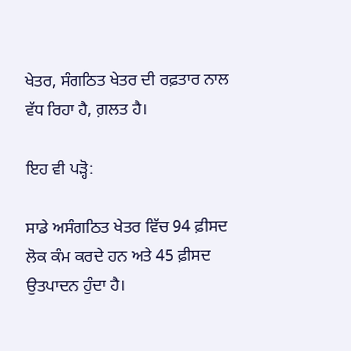ਖੇਤਰ, ਸੰਗਠਿਤ ਖੇਤਰ ਦੀ ਰਫ਼ਤਾਰ ਨਾਲ ਵੱਧ ਰਿਹਾ ਹੈ, ਗ਼ਲਤ ਹੈ।

ਇਹ ਵੀ ਪੜ੍ਹੋ:

ਸਾਡੇ ਅਸੰਗਠਿਤ ਖੇਤਰ ਵਿੱਚ 94 ਫ਼ੀਸਦ ਲੋਕ ਕੰਮ ਕਰਦੇ ਹਨ ਅਤੇ 45 ਫ਼ੀਸਦ ਉਤਪਾਦਨ ਹੁੰਦਾ ਹੈ।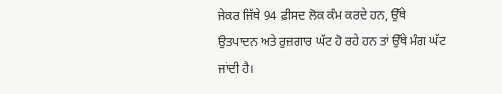ਜੇਕਰ ਜਿੱਥੇ 94 ਫ਼ੀਸਦ ਲੋਕ ਕੰਮ ਕਰਦੇ ਹਨ, ਉੱਥੇ ਉਤਪਾਦਨ ਅਤੇ ਰੁਜ਼ਗਾਰ ਘੱਟ ਹੋ ਰਹੇ ਹਨ ਤਾਂ ਉੱਥੇ ਮੰਗ ਘੱਟ ਜਾਂਦੀ ਹੈ।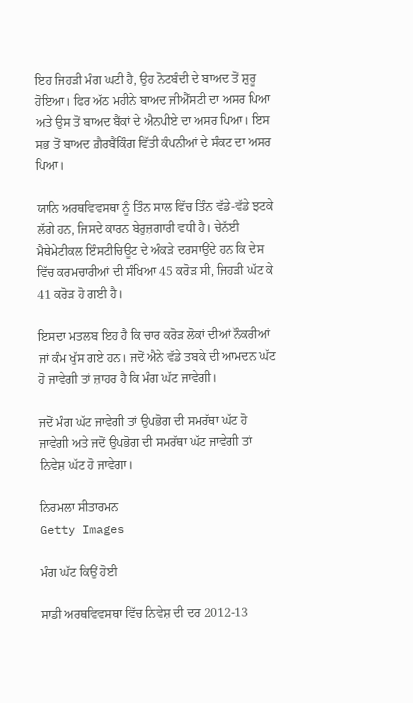ਇਹ ਜਿਹੜੀ ਮੰਗ ਘਟੀ ਹੈ, ਉਹ ਨੋਟਬੰਦੀ ਦੇ ਬਾਅਦ ਤੋਂ ਸ਼ੁਰੂ ਹੋਇਆ। ਫਿਰ ਅੱਠ ਮਹੀਨੇ ਬਾਅਦ ਜੀਐੱਸਟੀ ਦਾ ਅਸਰ ਪਿਆ ਅਤੇ ਉਸ ਤੋਂ ਬਾਅਦ ਬੈਂਕਾਂ ਦੇ ਐਨਪੀਏ ਦਾ ਅਸਰ ਪਿਆ। ਇਸ ਸਭ ਤੋਂ ਬਾਅਦ ਗ਼ੈਰਬੈਂਕਿੰਗ ਵਿੱਤੀ ਕੰਪਨੀਆਂ ਦੇ ਸੰਕਟ ਦਾ ਅਸਰ ਪਿਆ।

ਯਾਨਿ ਅਰਥਵਿਵਸਥਾ ਨੂੰ ਤਿੰਨ ਸਾਲ ਵਿੱਚ ਤਿੰਨ ਵੱਡੇ-ਵੱਡੇ ਝਟਕੇ ਲੱਗੇ ਹਨ, ਜਿਸਦੇ ਕਾਰਨ ਬੇਰੁਜ਼ਗਾਰੀ ਵਧੀ ਹੈ। ਚੇਨੱਈ ਮੈਥੇਮੇਟੀਕਲ ਇੰਸਟੀਚਿਊਟ ਦੇ ਅੰਕੜੇ ਦਰਸਾਉਂਦੇ ਹਨ ਕਿ ਦੇਸ ਵਿੱਚ ਕਰਮਚਾਰੀਆਂ ਦੀ ਸੰਖਿਆ 45 ਕਰੋੜ ਸੀ, ਜਿਹੜੀ ਘੱਟ ਕੇ 41 ਕਰੋੜ ਹੋ ਗਈ ਹੈ।

ਇਸਦਾ ਮਤਲਬ ਇਹ ਹੈ ਕਿ ਚਾਰ ਕਰੋੜ ਲੋਕਾਂ ਦੀਆਂ ਨੌਕਰੀਆਂ ਜਾਂ ਕੰਮ ਖੁੱਸ ਗਏ ਹਨ। ਜਦੋਂ ਐਨੇ ਵੱਡੇ ਤਬਕੇ ਦੀ ਆਮਦਨ ਘੱਟ ਹੋ ਜਾਵੇਗੀ ਤਾਂ ਜ਼ਾਹਰ ਹੈ ਕਿ ਮੰਗ ਘੱਟ ਜਾਵੇਗੀ।

ਜਦੋਂ ਮੰਗ ਘੱਟ ਜਾਵੇਗੀ ਤਾਂ ਉਪਭੋਗ ਦੀ ਸਮਰੱਥਾ ਘੱਟ ਹੋ ਜਾਵੇਗੀ ਅਤੇ ਜਦੋਂ ਉਪਭੋਗ ਦੀ ਸਮਰੱਥਾ ਘੱਟ ਜਾਵੇਗੀ ਤਾਂ ਨਿਵੇਸ਼ ਘੱਟ ਹੋ ਜਾਵੇਗਾ।

ਨਿਰਮਲਾ ਸੀਤਾਰਮਨ
Getty Images

ਮੰਗ ਘੱਟ ਕਿਉਂ ਹੋਈ

ਸਾਡੀ ਅਰਥਵਿਵਸਥਾ ਵਿੱਚ ਨਿਵੇਸ਼ ਦੀ ਦਰ 2012-13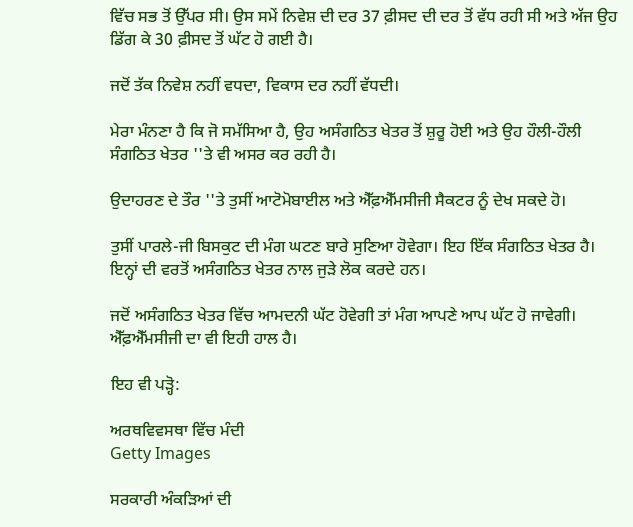ਵਿੱਚ ਸਭ ਤੋਂ ਉੱਪਰ ਸੀ। ਉਸ ਸਮੇਂ ਨਿਵੇਸ਼ ਦੀ ਦਰ 37 ਫ਼ੀਸਦ ਦੀ ਦਰ ਤੋਂ ਵੱਧ ਰਹੀ ਸੀ ਅਤੇ ਅੱਜ ਉਹ ਡਿੱਗ ਕੇ 30 ਫ਼ੀਸਦ ਤੋਂ ਘੱਟ ਹੋ ਗਈ ਹੈ।

ਜਦੋਂ ਤੱਕ ਨਿਵੇਸ਼ ਨਹੀਂ ਵਧਦਾ, ਵਿਕਾਸ ਦਰ ਨਹੀਂ ਵੱਧਦੀ।

ਮੇਰਾ ਮੰਨਣਾ ਹੈ ਕਿ ਜੋ ਸਮੱਸਿਆ ਹੈ, ਉਹ ਅਸੰਗਠਿਤ ਖੇਤਰ ਤੋਂ ਸ਼ੁਰੂ ਹੋਈ ਅਤੇ ਉਹ ਹੌਲੀ-ਹੌਲੀ ਸੰਗਠਿਤ ਖੇਤਰ ''ਤੇ ਵੀ ਅਸਰ ਕਰ ਰਹੀ ਹੈ।

ਉਦਾਹਰਣ ਦੇ ਤੌਰ ''ਤੇ ਤੁਸੀਂ ਆਟੋਮੋਬਾਈਲ ਅਤੇ ਐੱਫ਼ਐੱਮਸੀਜੀ ਸੈਕਟਰ ਨੂੰ ਦੇਖ ਸਕਦੇ ਹੋ।

ਤੁਸੀਂ ਪਾਰਲੇ-ਜੀ ਬਿਸਕੁਟ ਦੀ ਮੰਗ ਘਟਣ ਬਾਰੇ ਸੁਣਿਆ ਹੋਵੇਗਾ। ਇਹ ਇੱਕ ਸੰਗਠਿਤ ਖੇਤਰ ਹੈ। ਇਨ੍ਹਾਂ ਦੀ ਵਰਤੋਂ ਅਸੰਗਠਿਤ ਖੇਤਰ ਨਾਲ ਜੁੜੇ ਲੋਕ ਕਰਦੇ ਹਨ।

ਜਦੋਂ ਅਸੰਗਠਿਤ ਖੇਤਰ ਵਿੱਚ ਆਮਦਨੀ ਘੱਟ ਹੋਵੇਗੀ ਤਾਂ ਮੰਗ ਆਪਣੇ ਆਪ ਘੱਟ ਹੋ ਜਾਵੇਗੀ। ਐੱਫ਼ਐੱਮਸੀਜੀ ਦਾ ਵੀ ਇਹੀ ਹਾਲ ਹੈ।

ਇਹ ਵੀ ਪੜ੍ਹੋ:

ਅਰਥਵਿਵਸਥਾ ਵਿੱਚ ਮੰਦੀ
Getty Images

ਸਰਕਾਰੀ ਅੰਕੜਿਆਂ ਦੀ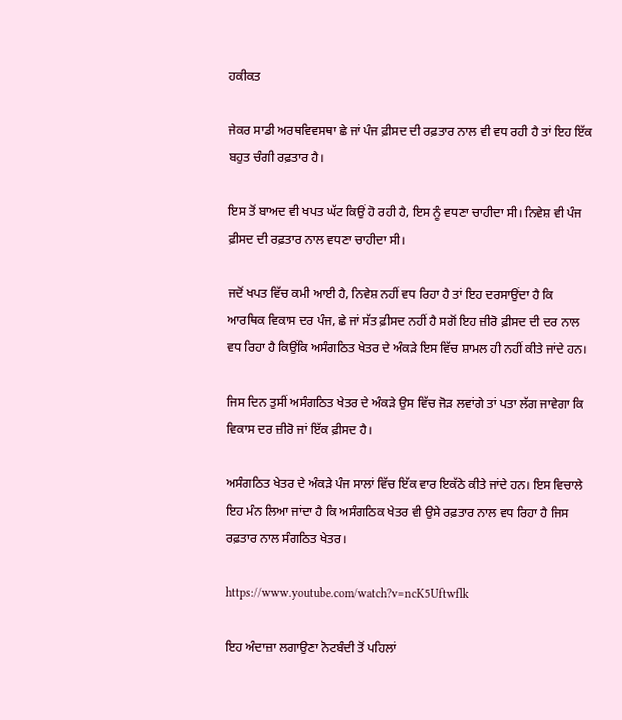ਹਕੀਕਤ

ਜੇਕਰ ਸਾਡੀ ਅਰਥਵਿਵਸਥਾ ਛੇ ਜਾਂ ਪੰਜ ਫ਼ੀਸਦ ਦੀ ਰਫ਼ਤਾਰ ਨਾਲ ਵੀ ਵਧ ਰਹੀ ਹੈ ਤਾਂ ਇਹ ਇੱਕ ਬਹੁਤ ਚੰਗੀ ਰਫ਼ਤਾਰ ਹੈ।

ਇਸ ਤੋਂ ਬਾਅਦ ਵੀ ਖਪਤ ਘੱਟ ਕਿਉਂ ਹੋ ਰਹੀ ਹੈ, ਇਸ ਨੂੰ ਵਧਣਾ ਚਾਹੀਦਾ ਸੀ। ਨਿਵੇਸ਼ ਵੀ ਪੰਜ ਫ਼ੀਸਦ ਦੀ ਰਫ਼ਤਾਰ ਨਾਲ ਵਧਣਾ ਚਾਹੀਦਾ ਸੀ।

ਜਦੋਂ ਖਪਤ ਵਿੱਚ ਕਮੀ ਆਈ ਹੈ, ਨਿਵੇਸ਼ ਨਹੀਂ ਵਧ ਰਿਹਾ ਹੈ ਤਾਂ ਇਹ ਦਰਸਾਉਂਦਾ ਹੈ ਕਿ ਆਰਥਿਕ ਵਿਕਾਸ ਦਰ ਪੰਜ, ਛੇ ਜਾਂ ਸੱਤ ਫ਼ੀਸਦ ਨਹੀਂ ਹੈ ਸਗੋਂ ਇਹ ਜ਼ੀਰੋ ਫ਼ੀਸਦ ਦੀ ਦਰ ਨਾਲ ਵਧ ਰਿਹਾ ਹੈ ਕਿਉਂਕਿ ਅਸੰਗਠਿਤ ਖੇਤਰ ਦੇ ਅੰਕੜੇ ਇਸ ਵਿੱਚ ਸ਼ਾਮਲ ਹੀ ਨਹੀਂ ਕੀਤੇ ਜਾਂਦੇ ਹਨ।

ਜਿਸ ਦਿਨ ਤੁਸੀਂ ਅਸੰਗਠਿਤ ਖੇਤਰ ਦੇ ਅੰਕੜੇ ਉਸ ਵਿੱਚ ਜੋੜ ਲਵਾਂਗੇ ਤਾਂ ਪਤਾ ਲੱਗ ਜਾਵੇਗਾ ਕਿ ਵਿਕਾਸ ਦਰ ਜ਼ੀਰੋ ਜਾਂ ਇੱਕ ਫ਼ੀਸਦ ਹੈ।

ਅਸੰਗਠਿਤ ਖੇਤਰ ਦੇ ਅੰਕੜੇ ਪੰਜ ਸਾਲਾਂ ਵਿੱਚ ਇੱਕ ਵਾਰ ਇਕੱਠੇ ਕੀਤੇ ਜਾਂਦੇ ਹਨ। ਇਸ ਵਿਚਾਲੇ ਇਹ ਮੰਨ ਲਿਆ ਜਾਂਦਾ ਹੈ ਕਿ ਅਸੰਗਠਿਕ ਖੇਤਰ ਵੀ ਉਸੇ ਰਫ਼ਤਾਰ ਨਾਲ ਵਧ ਰਿਹਾ ਹੈ ਜਿਸ ਰਫ਼ਤਾਰ ਨਾਲ ਸੰਗਠਿਤ ਖੇਤਰ।

https://www.youtube.com/watch?v=ncK5Uftwflk

ਇਹ ਅੰਦਾਜ਼ਾ ਲਗਾਉਣਾ ਨੋਟਬੰਦੀ ਤੋਂ ਪਹਿਲਾਂ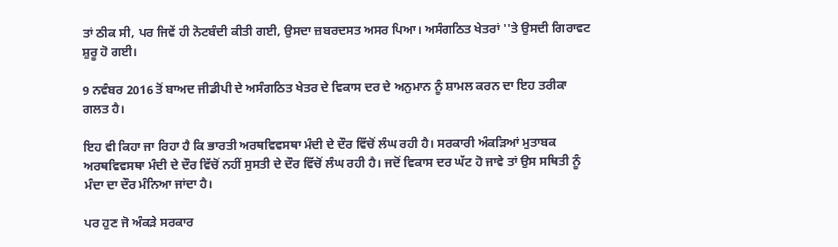ਤਾਂ ਠੀਕ ਸੀ, ਪਰ ਜਿਵੇਂ ਹੀ ਨੋਟਬੰਦੀ ਕੀਤੀ ਗਈ, ਉਸਦਾ ਜ਼ਬਰਦਸਤ ਅਸਰ ਪਿਆ। ਅਸੰਗਠਿਤ ਖੇਤਰਾਂ ''ਤੇ ਉਸਦੀ ਗਿਰਾਵਟ ਸ਼ੁਰੂ ਹੋ ਗਈ।

9 ਨਵੰਬਰ 2016 ਤੋਂ ਬਾਅਦ ਜੀਡੀਪੀ ਦੇ ਅਸੰਗਠਿਤ ਖੇਤਰ ਦੇ ਵਿਕਾਸ ਦਰ ਦੇ ਅਨੁਮਾਨ ਨੂੰ ਸ਼ਾਮਲ ਕਰਨ ਦਾ ਇਹ ਤਰੀਕਾ ਗਲਤ ਹੈ।

ਇਹ ਵੀ ਕਿਹਾ ਜਾ ਰਿਹਾ ਹੈ ਕਿ ਭਾਰਤੀ ਅਰਥਵਿਵਸਥਾ ਮੰਦੀ ਦੇ ਦੌਰ ਵਿੱਚੋਂ ਲੰਘ ਰਹੀ ਹੈ। ਸਰਕਾਰੀ ਅੰਕੜਿਆਂ ਮੁਤਾਬਕ ਅਰਥਵਿਵਸਥਾ ਮੰਦੀ ਦੇ ਦੌਰ ਵਿੱਚੋਂ ਨਹੀਂ ਸੁਸਤੀ ਦੇ ਦੌਰ ਵਿੱਚੋਂ ਲੰਘ ਰਹੀ ਹੈ। ਜਦੋਂ ਵਿਕਾਸ ਦਰ ਘੱਟ ਹੋ ਜਾਵੇ ਤਾਂ ਉਸ ਸਥਿਤੀ ਨੂੰ ਮੰਦਾ ਦਾ ਦੌਰ ਮੰਨਿਆ ਜਾਂਦਾ ਹੈ।

ਪਰ ਹੁਣ ਜੋ ਅੰਕੜੇ ਸਰਕਾਰ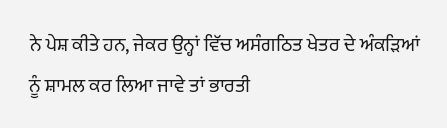ਨੇ ਪੇਸ਼ ਕੀਤੇ ਹਨ, ਜੇਕਰ ਉਨ੍ਹਾਂ ਵਿੱਚ ਅਸੰਗਠਿਤ ਖੇਤਰ ਦੇ ਅੰਕੜਿਆਂ ਨੂੰ ਸ਼ਾਮਲ ਕਰ ਲਿਆ ਜਾਵੇ ਤਾਂ ਭਾਰਤੀ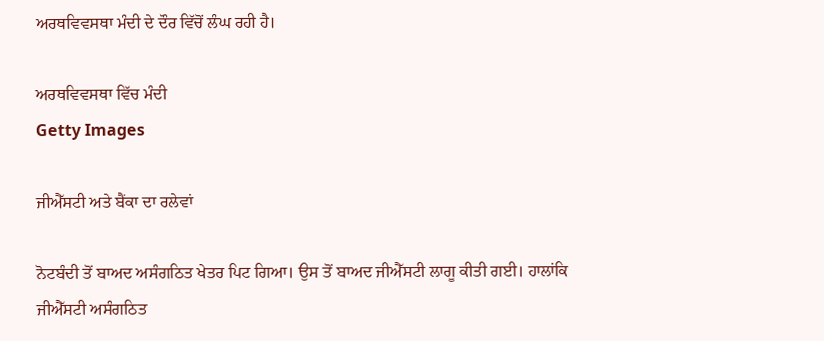ਅਰਥਵਿਵਸਥਾ ਮੰਦੀ ਦੇ ਦੌਰ ਵਿੱਚੋਂ ਲੰਘ ਰਹੀ ਹੈ।

ਅਰਥਵਿਵਸਥਾ ਵਿੱਚ ਮੰਦੀ
Getty Images

ਜੀਐੱਸਟੀ ਅਤੇ ਬੈਂਕਾ ਦਾ ਰਲੇਵਾਂ

ਨੋਟਬੰਦੀ ਤੋਂ ਬਾਅਦ ਅਸੰਗਠਿਤ ਖੇਤਰ ਪਿਟ ਗਿਆ। ਉਸ ਤੋਂ ਬਾਅਦ ਜੀਐੱਸਟੀ ਲਾਗੂ ਕੀਤੀ ਗਈ। ਹਾਲਾਂਕਿ ਜੀਐੱਸਟੀ ਅਸੰਗਠਿਤ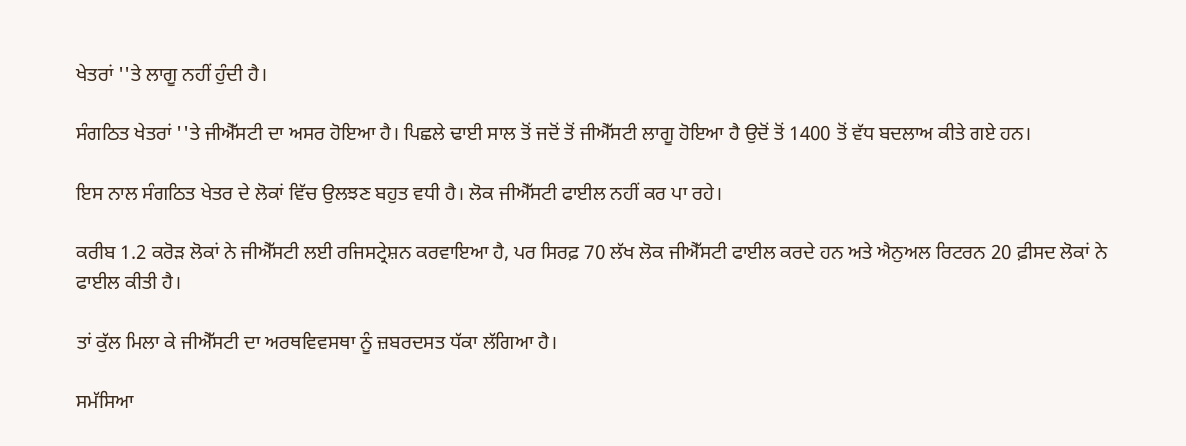ਖੇਤਰਾਂ ''ਤੇ ਲਾਗੂ ਨਹੀਂ ਹੁੰਦੀ ਹੈ।

ਸੰਗਠਿਤ ਖੇਤਰਾਂ ''ਤੇ ਜੀਐੱਸਟੀ ਦਾ ਅਸਰ ਹੋਇਆ ਹੈ। ਪਿਛਲੇ ਢਾਈ ਸਾਲ ਤੋਂ ਜਦੋਂ ਤੋਂ ਜੀਐੱਸਟੀ ਲਾਗੂ ਹੋਇਆ ਹੈ ਉਦੋਂ ਤੋਂ 1400 ਤੋਂ ਵੱਧ ਬਦਲਾਅ ਕੀਤੇ ਗਏ ਹਨ।

ਇਸ ਨਾਲ ਸੰਗਠਿਤ ਖੇਤਰ ਦੇ ਲੋਕਾਂ ਵਿੱਚ ਉਲਝਣ ਬਹੁਤ ਵਧੀ ਹੈ। ਲੋਕ ਜੀਐੱਸਟੀ ਫਾਈਲ ਨਹੀਂ ਕਰ ਪਾ ਰਹੇ।

ਕਰੀਬ 1.2 ਕਰੋੜ ਲੋਕਾਂ ਨੇ ਜੀਐੱਸਟੀ ਲਈ ਰਜਿਸਟ੍ਰੇਸ਼ਨ ਕਰਵਾਇਆ ਹੈ, ਪਰ ਸਿਰਫ਼ 70 ਲੱਖ ਲੋਕ ਜੀਐੱਸਟੀ ਫਾਈਲ ਕਰਦੇ ਹਨ ਅਤੇ ਐਨੁਅਲ ਰਿਟਰਨ 20 ਫ਼ੀਸਦ ਲੋਕਾਂ ਨੇ ਫਾਈਲ ਕੀਤੀ ਹੈ।

ਤਾਂ ਕੁੱਲ ਮਿਲਾ ਕੇ ਜੀਐੱਸਟੀ ਦਾ ਅਰਥਵਿਵਸਥਾ ਨੂੰ ਜ਼ਬਰਦਸਤ ਧੱਕਾ ਲੱਗਿਆ ਹੈ।

ਸਮੱਸਿਆ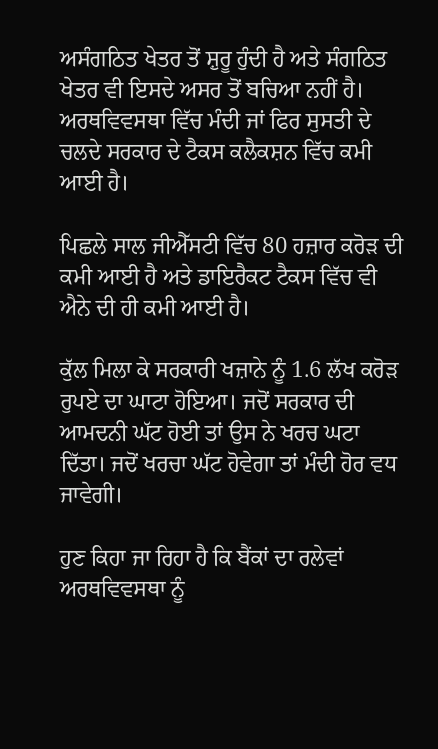ਅਸੰਗਠਿਤ ਖੇਤਰ ਤੋਂ ਸ਼ੁਰੂ ਹੁੰਦੀ ਹੈ ਅਤੇ ਸੰਗਠਿਤ ਖੇਤਰ ਵੀ ਇਸਦੇ ਅਸਰ ਤੋਂ ਬਚਿਆ ਨਹੀਂ ਹੈ। ਅਰਥਵਿਵਸਥਾ ਵਿੱਚ ਮੰਦੀ ਜਾਂ ਫਿਰ ਸੁਸਤੀ ਦੇ ਚਲਦੇ ਸਰਕਾਰ ਦੇ ਟੈਕਸ ਕਲੈਕਸ਼ਨ ਵਿੱਚ ਕਮੀ ਆਈ ਹੈ।

ਪਿਛਲੇ ਸਾਲ ਜੀਐੱਸਟੀ ਵਿੱਚ 80 ਹਜ਼ਾਰ ਕਰੋੜ ਦੀ ਕਮੀ ਆਈ ਹੈ ਅਤੇ ਡਾਇਰੈਕਟ ਟੈਕਸ ਵਿੱਚ ਵੀ ਐਨੇ ਦੀ ਹੀ ਕਮੀ ਆਈ ਹੈ।

ਕੁੱਲ ਮਿਲਾ ਕੇ ਸਰਕਾਰੀ ਖਜ਼ਾਨੇ ਨੂੰ 1.6 ਲੱਖ ਕਰੋੜ ਰੁਪਏ ਦਾ ਘਾਟਾ ਹੋਇਆ। ਜਦੋਂ ਸਰਕਾਰ ਦੀ ਆਮਦਨੀ ਘੱਟ ਹੋਈ ਤਾਂ ਉਸ ਨੇ ਖਰਚ ਘਟਾ ਦਿੱਤਾ। ਜਦੋਂ ਖਰਚਾ ਘੱਟ ਹੋਵੇਗਾ ਤਾਂ ਮੰਦੀ ਹੋਰ ਵਧ ਜਾਵੇਗੀ।

ਹੁਣ ਕਿਹਾ ਜਾ ਰਿਹਾ ਹੈ ਕਿ ਬੈਂਕਾਂ ਦਾ ਰਲੇਵਾਂ ਅਰਥਵਿਵਸਥਾ ਨੂੰ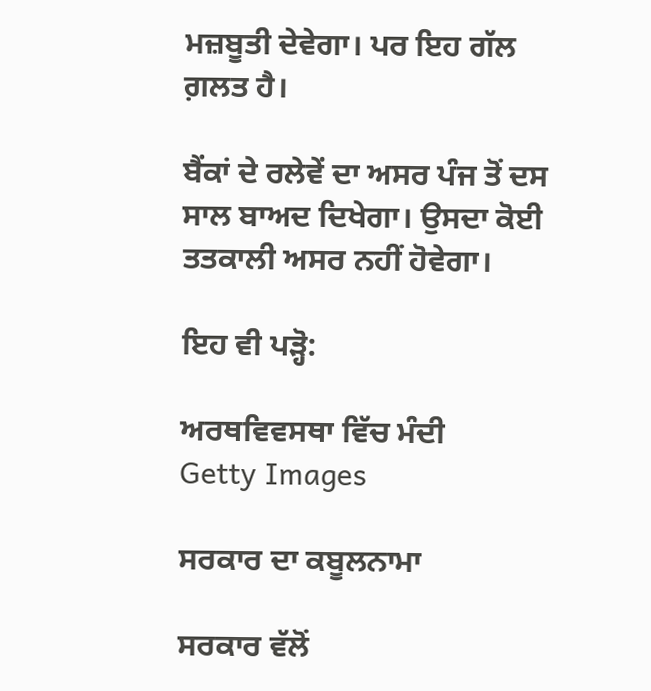ਮਜ਼ਬੂਤੀ ਦੇਵੇਗਾ। ਪਰ ਇਹ ਗੱਲ ਗ਼ਲਤ ਹੈ।

ਬੈਂਕਾਂ ਦੇ ਰਲੇਵੇਂ ਦਾ ਅਸਰ ਪੰਜ ਤੋਂ ਦਸ ਸਾਲ ਬਾਅਦ ਦਿਖੇਗਾ। ਉਸਦਾ ਕੋਈ ਤਤਕਾਲੀ ਅਸਰ ਨਹੀਂ ਹੋਵੇਗਾ।

ਇਹ ਵੀ ਪੜ੍ਹੋ:

ਅਰਥਵਿਵਸਥਾ ਵਿੱਚ ਮੰਦੀ
Getty Images

ਸਰਕਾਰ ਦਾ ਕਬੂਲਨਾਮਾ

ਸਰਕਾਰ ਵੱਲੋਂ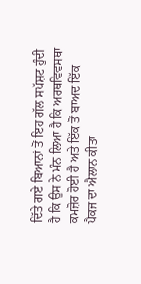ਦਿੱਤੇ ਗਏ ਬਿਆਨਾਂ ਤੋਂ ਇਹ ਗੱਲ ਸਪੱਸ਼ਟ ਹੁੰਦੀ ਹੈ ਕਿ ਉਸ ਨੇ ਮੰਨ ਲਿਆ ਹੈ ਕਿ ਅਰਥਵਿਵਸਥਾ ਕਮਜ਼ੋਰ ਹੋਈ ਹੈ ਅਤੇ ਇੱਕ ਤੋਂ ਬਾਅਦ ਇੱਕ ਪੈਕਜ ਦਾ ਐਲਾਨ ਕੀਤਾ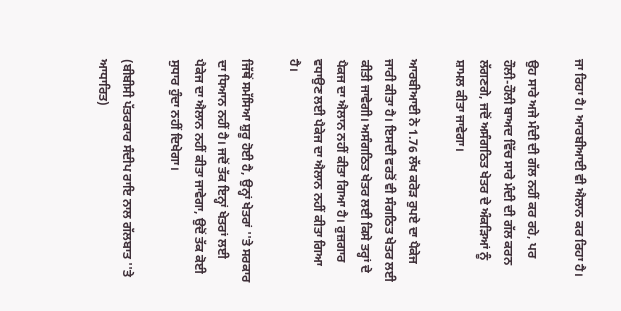ਜਾ ਰਿਹਾ ਹੈ। ਆਰਬੀਆਈ ਵੀ ਐਲਾਨ ਕਰ ਰਿਹਾ ਹੈ।

ਉਹ ਸਾਰੇ ਅਜੇ ਮੰਦੀ ਦੀ ਗੱਲ ਨਹੀਂ ਕਰ ਰਹੇ, ਪਰ ਹੌਲੀ-ਹੌਲੀ ਬਾਅਦ ਵਿੱਚ ਸਾਰੇ ਮੰਦੀ ਦੀ ਗੱਲ ਕਰਨ ਲੱਗਣਗੇ, ਜਦੋਂ ਅਸੰਗਠਿਤ ਖੇਤਰ ਦੇ ਅੰਕੜਿਆਂ ਨੂੰ ਸ਼ਾਮਲ ਕੀਤਾ ਜਾਵੇਗਾ।

ਆਰਬੀਆਈ ਨੇ 1.76 ਲੱਖ ਕਰੋੜ ਰੁਪਏ ਦਾ ਪੈਕੇਜ ਜਾਰੀ ਕੀਤਾ ਹੈ। ਇਸਦੀ ਵਰਤੋਂ ਵੀ ਸੰਗਠਿਤ ਖੇਤਰ ਲਈ ਕੀਤੀ ਜਾਵੇਗੀ। ਅਸੰਗਠਿਤ ਖੇਤਰ ਲਈ ਕਿਸੇ ਤਰ੍ਹਾਂ ਦੇ ਪੈਕਜ ਦਾ ਐਲਾਨ ਨਹੀਂ ਕੀਤਾ ਗਿਆ ਹੈ। ਰੁਜ਼ਗਾਰ ਵਧਾਉਣ ਲਈ ਪੈਕੇਜ ਦਾ ਐਲਾਨ ਨਹੀਂ ਕੀਤਾ ਗਿਆ ਹੈ।

ਜਿੱਥੋਂ ਸਮੱਸਿਆ ਸ਼ੁਰੂ ਹੋਈ ਹੈ, ਉਨ੍ਹਾਂ ਖੇਤਰਾਂ ''ਤੇ ਸਰਕਾਰ ਦਾ ਧਿਆਨ ਨਹੀਂ ਹੈ। ਜਦੋਂ ਤੱਕ ਇਨ੍ਹਾਂ ਖੇਤਰਾਂ ਲਈ ਪੈਕੇਜ ਦਾ ਐਲਾਨ ਨਹੀਂ ਕੀਤਾ ਜਾਵੇਗਾ, ਉਦੋਂ ਤੱਕ ਕੋਈ ਸੁਧਾਰ ਹੁੰਦਾ ਨਹੀਂ ਦਿਖੇਗਾ।

(ਬੀਬੀਸੀ ਪੱਤਰਕਾਰ ਸੰਦੀਪ ਰਾਇ ਨਾਲ ਗੱਲਬਾਤ ''ਤੇ ਆਧਾਰਿਤ)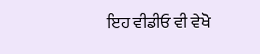ਇਹ ਵੀਡੀਓ ਵੀ ਵੇਖੋ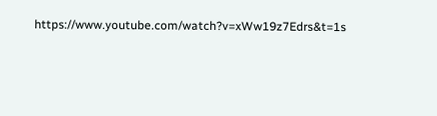https://www.youtube.com/watch?v=xWw19z7Edrs&t=1s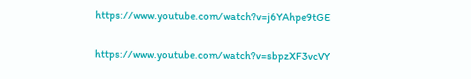https://www.youtube.com/watch?v=j6YAhpe9tGE

https://www.youtube.com/watch?v=sbpzXF3vcVY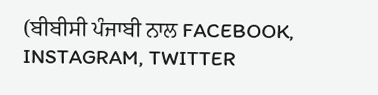(ਬੀਬੀਸੀ ਪੰਜਾਬੀ ਨਾਲ FACEBOOK, INSTAGRAM, TWITTER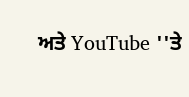ਅਤੇ YouTube ''ਤੇ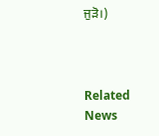ਜੁੜੋ।)



Related News